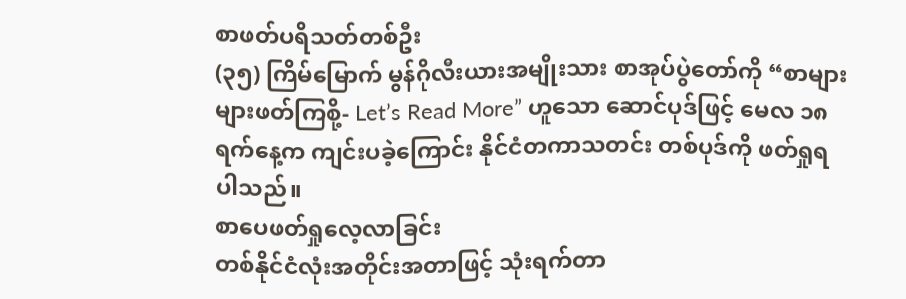စာဖတ်ပရိသတ်တစ်ဦး
(၃၅) ကြိမ်မြောက် မွန်ဂိုလီးယားအမျိုးသား စာအုပ်ပွဲတော်ကို “စာများများဖတ်ကြစို့- Let’s Read More” ဟူသော ဆောင်ပုဒ်ဖြင့် မေလ ၁၈ ရက်နေ့က ကျင်းပခဲ့ကြောင်း နိုင်ငံတကာသတင်း တစ်ပုဒ်ကို ဖတ်ရှုရပါသည်။
စာပေဖတ်ရှုလေ့လာခြင်း
တစ်နိုင်ငံလုံးအတိုင်းအတာဖြင့် သုံးရက်တာ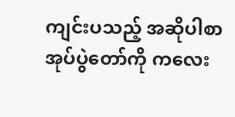ကျင်းပသည့် အဆိုပါစာအုပ်ပွဲတော်ကို ကလေး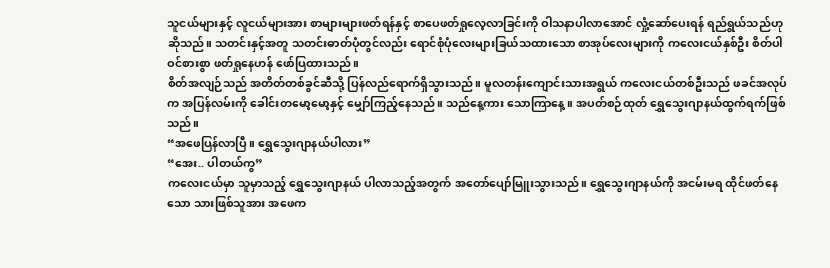သူငယ်များနှင့် လူငယ်များအား စာများများဖတ်ရန်နှင့် စာပေဖတ်ရှုလေ့လာခြင်းကို ဝါသနာပါလာအောင် လှုံ့ဆော်ပေးရန် ရည်ရွယ်သည်ဟုဆိုသည်။ သတင်းနှင့်အတူ သတင်းဓာတ်ပုံတွင်လည်း ရောင်စုံပုံလေးများခြယ်သထားသော စာအုပ်လေးများကို ကလေးငယ်နှစ်ဦး စိတ်ပါဝင်စားစွာ ဖတ်ရှုနေဟန် ဖော်ပြထားသည်။
စိတ်အလျဉ်သည် အတိတ်တစ်ခွင်ဆီသို့ ပြန်လည်ရောက်ရှိသွားသည်။ မူလတန်းကျောင်းသားအရွယ် ကလေးငယ်တစ်ဦးသည် ဖခင်အလုပ်က အပြန်လမ်းကို ခေါင်းတမော့မော့နှင့် မျှော်ကြည့်နေသည်။ သည်နေ့ကား သောကြာနေ့။ အပတ်စဉ်ထုတ် ရွှေသွေးဂျာနယ်ထွက်ရက်ဖြစ်သည်။
“အဖေပြန်လာပြီ။ ရွှေသွေးဂျာနယ်ပါလား”
“အေး.. ပါတယ်ကွ”
ကလေးငယ်မှာ သူမှာသည့် ရွှေသွေးဂျာနယ် ပါလာသည့်အတွက် အတော်ပျော်မြူးသွားသည်။ ရွှေသွေးဂျာနယ်ကို အငမ်းမရ ထိုင်ဖတ်နေသော သားဖြစ်သူအား အဖေက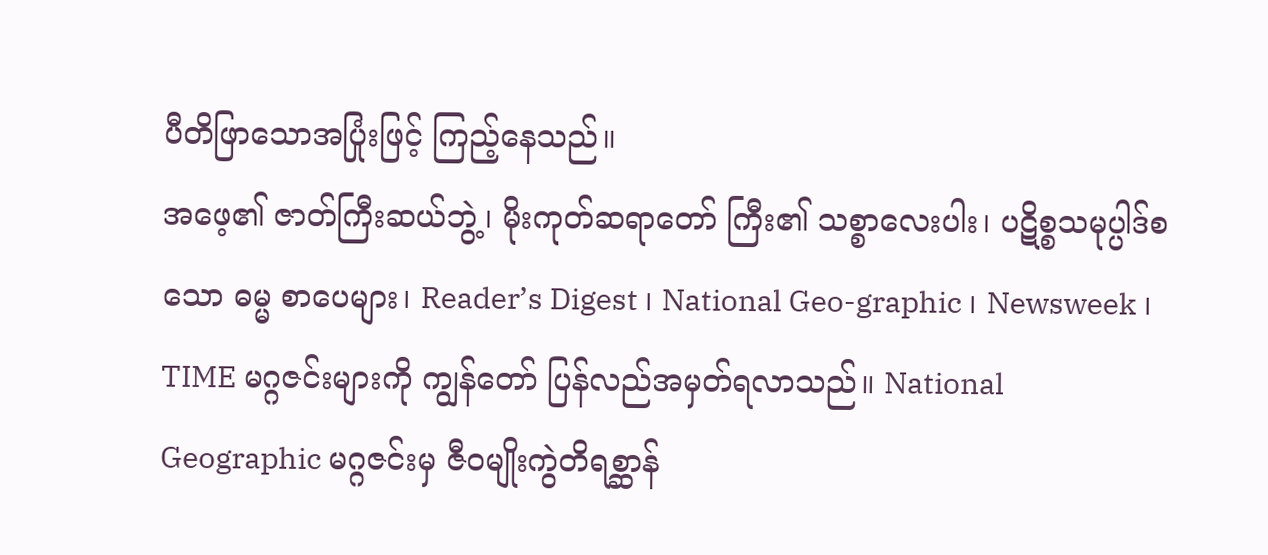ပီတိဖြာသောအပြုံးဖြင့် ကြည့်နေသည်။
အဖေ့၏ ဇာတ်ကြီးဆယ်ဘွဲ့၊ မိုးကုတ်ဆရာတော် ကြီး၏ သစ္စာလေးပါး၊ ပဋိစ္စသမုပ္ပါဒ်စသော ဓမ္မ စာပေများ၊ Reader’s Digest ၊ National Geo-graphic ၊ Newsweek ၊ TIME မဂ္ဂဇင်းများကို ကျွန်တော် ပြန်လည်အမှတ်ရလာသည်။ National Geographic မဂ္ဂဇင်းမှ ဇီဝမျိုးကွဲတိရစ္ဆာန်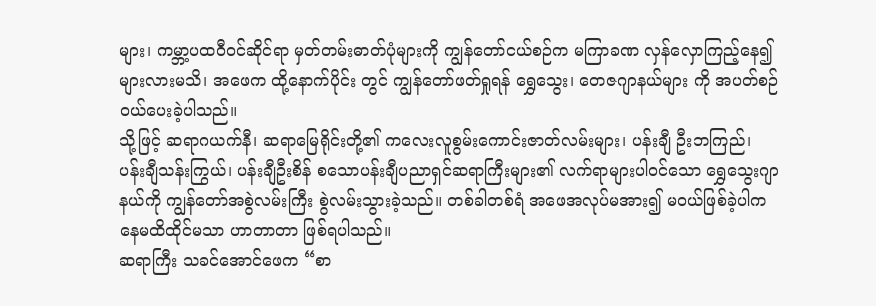များ၊ ကမ္ဘာ့ပထဝီဝင်ဆိုင်ရာ မှတ်တမ်းဓာတ်ပုံများကို ကျွန်တော်ငယ်စဉ်က မကြာခဏ လှန်လှောကြည့်နေ၍များလားမသိ၊ အဖေက ထို့နောက်ပိုင်း တွင် ကျွန်တော်ဖတ်ရှုရန် ရွှေသွေး၊ တေဇဂျာနယ်များ ကို အပတ်စဉ်ဝယ်ပေးခဲ့ပါသည်။
သို့ဖြင့် ဆရာဂယက်နီ၊ ဆရာမြေရိုင်းတို့၏ ကလေးလူစွမ်းကောင်းဇာတ်လမ်းများ၊ ပန်းချီ ဦးဘကြည်၊ ပန်းချီသန်းကြွယ်၊ ပန်းချီဦးစိန် စသောပန်းချီပညာရှင်ဆရာကြီးများ၏ လက်ရာများပါဝင်သော ရွှေသွေးဂျာနယ်ကို ကျွန်တော်အစွဲလမ်းကြီး စွဲလမ်းသွားခဲ့သည်။ တစ်ခါတစ်ရံ အဖေအလုပ်မအား၍ မဝယ်ဖြစ်ခဲ့ပါက နေမထိထိုင်မသာ ဟာတာတာ ဖြစ်ရပါသည်။
ဆရာကြီး သခင်အောင်ဖေက “စာ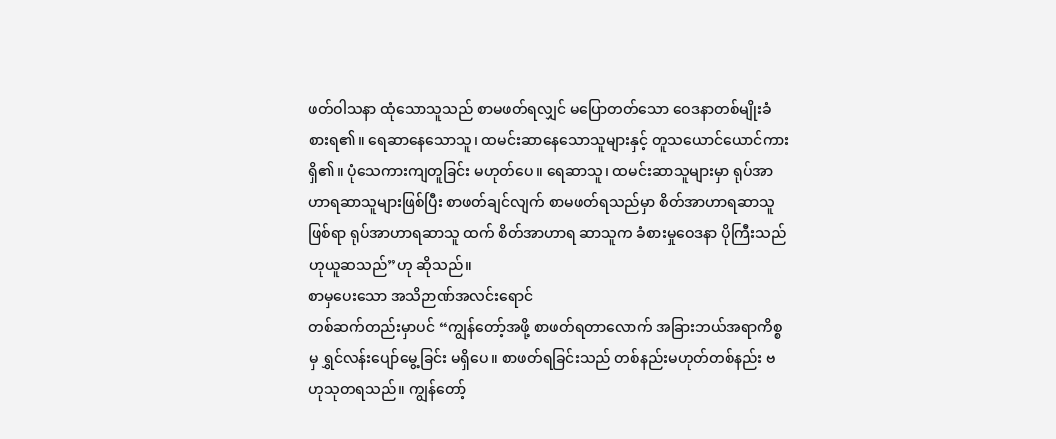ဖတ်ဝါသနာ ထုံသောသူသည် စာမဖတ်ရလျှင် မပြောတတ်သော ဝေဒနာတစ်မျိုးခံစားရ၏။ ရေဆာနေသောသူ၊ ထမင်းဆာနေသောသူများနှင့် တူသယောင်ယောင်ကားရှိ၏။ ပုံသေကားကျတူခြင်း မဟုတ်ပေ။ ရေဆာသူ၊ ထမင်းဆာသူများမှာ ရုပ်အာဟာရဆာသူများဖြစ်ပြီး စာဖတ်ချင်လျက် စာမဖတ်ရသည်မှာ စိတ်အာဟာရဆာသူဖြစ်ရာ ရုပ်အာဟာရဆာသူ ထက် စိတ်အာဟာရ ဆာသူက ခံစားမှုဝေဒနာ ပိုကြီးသည်ဟုယူဆသည်”ဟု ဆိုသည်။
စာမှပေးသော အသိဉာဏ်အလင်းရောင်
တစ်ဆက်တည်းမှာပင် “ကျွန်တော့်အဖို့ စာဖတ်ရတာလောက် အခြားဘယ်အရာကိစ္စမှ ရွှင်လန်းပျော်မွေ့ခြင်း မရှိပေ။ စာဖတ်ရခြင်းသည် တစ်နည်းမဟုတ်တစ်နည်း ဗဟုသုတရသည်။ ကျွန်တော့်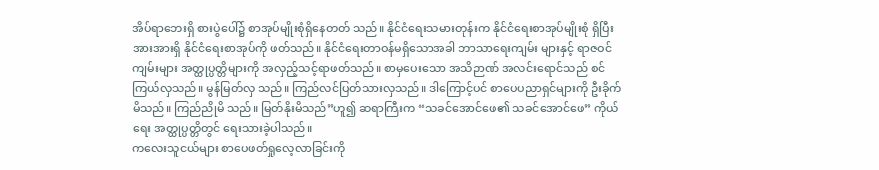အိပ်ရာဘေးရှိ စားပွဲပေါ်၌ စာအုပ်မျိုးစုံရှိနေတတ် သည်။ နိုင်ငံရေးသမားတုန်းက နိုင်ငံရေးစာအုပ်မျိုးစုံ ရှိပြီး အားအားရှိ နိုင်ငံရေးစာအုပ်ကို ဖတ်သည်။ နိုင်ငံရေးတာဝန်မရှိသောအခါ ဘာသာရေးကျမ်း များနှင့် ရာဇဝင်ကျမ်းများ အတ္ထုပ္ပတ္တိများကို အလှည့်သင့်ရာဖတ်သည်။ စာမှပေးသော အသိဉာဏ် အလင်းရောင်သည် စင်ကြယ်လှသည်။ မွန်မြတ်လှ သည်။ ကြည်လင်ပြတ်သားလှသည်။ ဒါကြောင့်ပင် စာပေပညာရှင်များကို ဦးခိုက်မိသည်။ ကြည်ညိုမိ သည်။ မြတ်နိုးမိသည်”ဟူ၍ ဆရာကြီးက “သခင်အောင်ဖေ၏ သခင်အောင်ဖေ” ကိုယ်ရေး အတ္ထုပ္ပတ္တိတွင် ရေးသားခဲ့ပါသည်။
ကလေးသူငယ်များ စာပေဖတ်ရှုလေ့လာခြင်းကို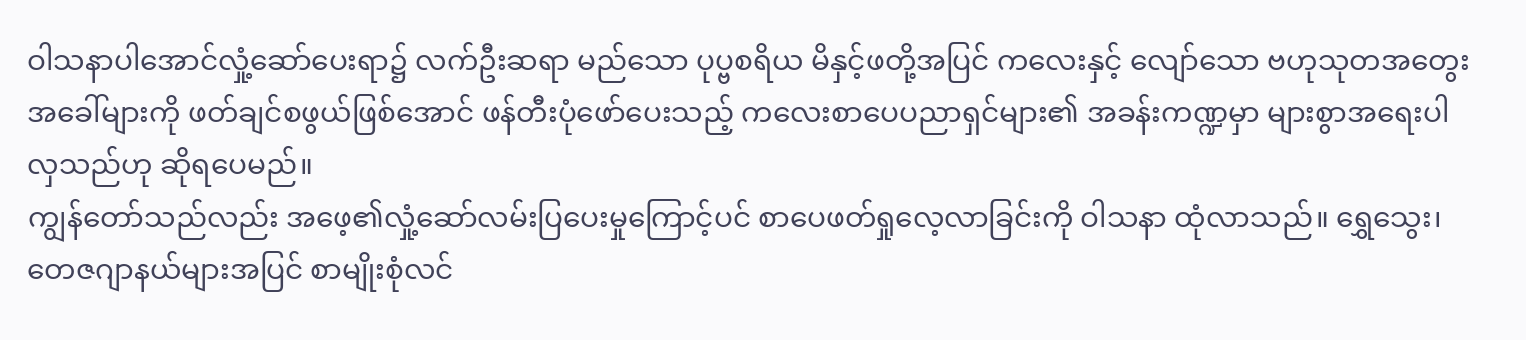ဝါသနာပါအောင်လှုံ့ဆော်ပေးရာ၌ လက်ဦးဆရာ မည်သော ပုပ္ဗစရိယ မိနှင့်ဖတို့အပြင် ကလေးနှင့် လျော်သော ဗဟုသုတအတွေးအခေါ်များကို ဖတ်ချင်စဖွယ်ဖြစ်အောင် ဖန်တီးပုံဖော်ပေးသည့် ကလေးစာပေပညာရှင်များ၏ အခန်းကဏ္ဍမှာ များစွာအရေးပါလှသည်ဟု ဆိုရပေမည်။
ကျွန်တော်သည်လည်း အဖေ့၏လှုံ့ဆော်လမ်းပြပေးမှုကြောင့်ပင် စာပေဖတ်ရှုလေ့လာခြင်းကို ဝါသနာ ထုံလာသည်။ ရွှေသွေး၊ တေဇဂျာနယ်များအပြင် စာမျိုးစုံလင်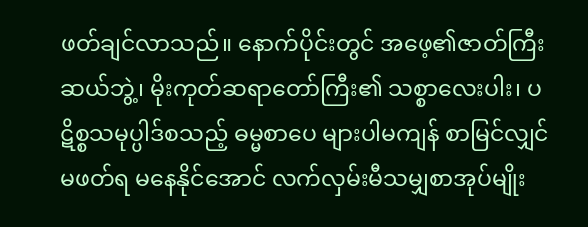ဖတ်ချင်လာသည်။ နောက်ပိုင်းတွင် အဖေ့၏ဇာတ်ကြီးဆယ်ဘွဲ့၊ မိုးကုတ်ဆရာတော်ကြီး၏ သစ္စာလေးပါး၊ ပဋိစ္စသမုပ္ပါဒ်စသည့် ဓမ္မစာပေ များပါမကျန် စာမြင်လျှင်မဖတ်ရ မနေနိုင်အောင် လက်လှမ်းမီသမျှစာအုပ်မျိုး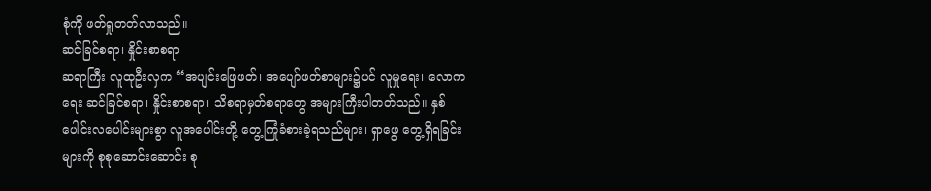စုံကို ဖတ်ရှုတတ်လာသည်။
ဆင်ခြင်စရာ၊ နှိုင်းစာစရာ
ဆရာကြီး လူထုဦးလှက “အပျင်းဖြေဖတ်၊ အပျော်ဖတ်စာများ၌ပင် လူမှုရေး၊ လောကရေး ဆင်ခြင်စရာ၊ နှိုင်းစာစရာ၊ သိစရာမှတ်စရာတွေ အများကြီးပါတတ်သည်။ နှစ်ပေါင်းလပေါင်းများစွာ လူအပေါင်းတို့ တွေ့ကြုံခံစားခဲ့ရသည်များ၊ ရှာဖွေ တွေ့ရှိရခြင်းများကို စုစုဆောင်းဆောင်း စု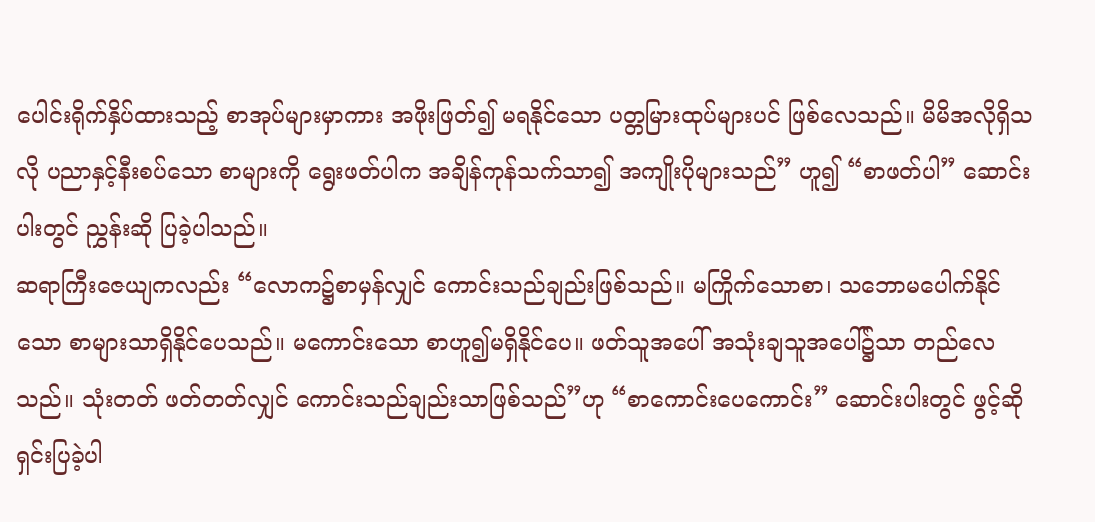ပေါင်းရိုက်နှိပ်ထားသည့် စာအုပ်များမှာကား အဖိုးဖြတ်၍ မရနိုင်သော ပတ္တမြားထုပ်များပင် ဖြစ်လေသည်။ မိမိအလိုရှိသလို ပညာနှင့်နီးစပ်သော စာများကို ရွေးဖတ်ပါက အချိန်ကုန်သက်သာ၍ အကျိုးပိုများသည်” ဟူ၍ “စာဖတ်ပါ” ဆောင်းပါးတွင် ညွှန်းဆို ပြခဲ့ပါသည်။
ဆရာကြီးဇေယျကလည်း “လောက၌စာမှန်လျှင် ကောင်းသည်ချည်းဖြစ်သည်။ မကြိုက်သောစာ၊ သဘောမပေါက်နိုင်သော စာများသာရှိနိုင်ပေသည်။ မကောင်းသော စာဟူ၍မရှိနိုင်ပေ။ ဖတ်သူအပေါ် အသုံးချသူအပေါ်၌သာ တည်လေသည်။ သုံးတတ် ဖတ်တတ်လျှင် ကောင်းသည်ချည်းသာဖြစ်သည်”ဟု “စာကောင်းပေကောင်း” ဆောင်းပါးတွင် ဖွင့်ဆို ရှင်းပြခဲ့ပါ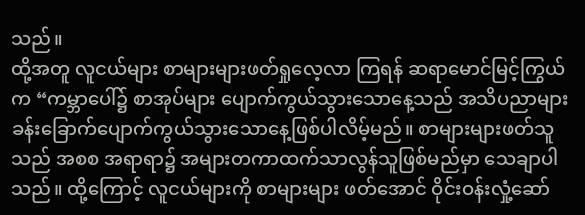သည်။
ထို့အတူ လူငယ်များ စာများများဖတ်ရှုလေ့လာ ကြရန် ဆရာမောင်မြင့်ကြွယ်က “ကမ္ဘာပေါ်၌ စာအုပ်များ ပျောက်ကွယ်သွားသောနေ့သည် အသိပညာများ ခန်းခြောက်ပျောက်ကွယ်သွားသောနေ့ဖြစ်ပါလိမ့်မည်။ စာများများဖတ်သူသည် အစစ အရာရာ၌ အများတကာထက်သာလွန်သူဖြစ်မည်မှာ သေချာပါသည်။ ထို့ကြောင့် လူငယ်များကို စာများများ ဖတ်အောင် ဝိုင်းဝန်းလှုံ့ဆော်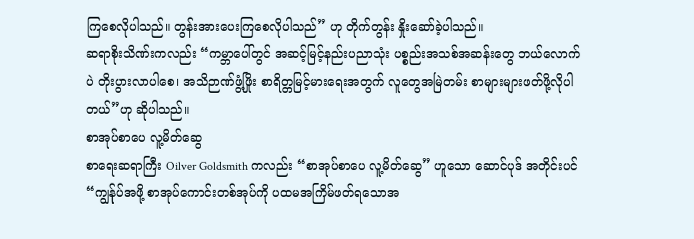ကြစေလိုပါသည်။ တွန်းအားပေးကြစေလိုပါသည်” ဟု တိုက်တွန်း နှိုးဆော်ခဲ့ပါသည်။
ဆရာစိုးသိဏ်းကလည်း “ကမ္ဘာပေါ်တွင် အဆင့်မြင့်နည်းပညာသုံး ပစ္စည်းအသစ်အဆန်းတွေ ဘယ်လောက်ပဲ တိုးပွားလာပါစေ၊ အသိဉာဏ်ဖွံ့ဖြိုး စာရိတ္တမြင့်မားရေးအတွက် လူတွေအမြဲတမ်း စာများများဖတ်ဖို့လိုပါတယ်”ဟု ဆိုပါသည်။
စာအုပ်စာပေ လူ့မိတ်ဆွေ
စာရေးဆရာကြီး Oilver Goldsmith ကလည်း “စာအုပ်စာပေ လူ့မိတ်ဆွေ” ဟူသော ဆောင်ပုဒ် အတိုင်းပင် “ကျွန်ုပ်အဖို့ စာအုပ်ကောင်းတစ်အုပ်ကို ပထမအကြိမ်ဖတ်ရသောအ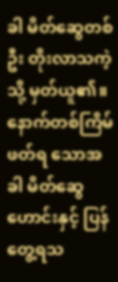ခါ မိတ်ဆွေတစ်ဦး တိုးလာသကဲ့သို့ မှတ်ယူ၏။ နောက်တစ်ကြိမ်ဖတ်ရ သောအခါ မိတ်ဆွေဟောင်းနှင့် ပြန်တွေ့ရသ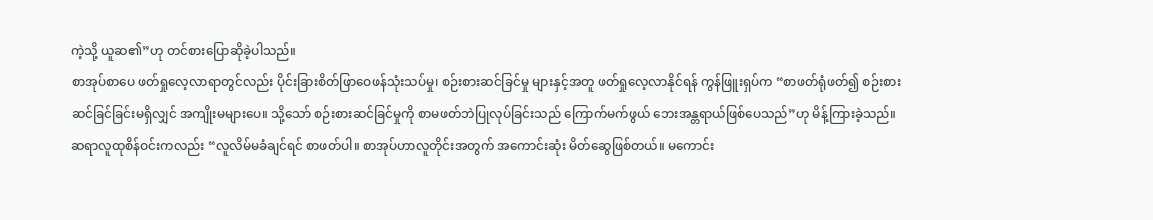ကဲ့သို့ ယူဆ၏”ဟု တင်စားပြောဆိုခဲ့ပါသည်။
စာအုပ်စာပေ ဖတ်ရှုလေ့လာရာတွင်လည်း ပိုင်းခြားစိတ်ဖြာဝေဖန်သုံးသပ်မှု၊ စဉ်းစားဆင်ခြင်မှု များနှင့်အတူ ဖတ်ရှုလေ့လာနိုင်ရန် ကွန်ဖြူးရှပ်က “စာဖတ်ရုံဖတ်၍ စဉ်းစားဆင်ခြင်ခြင်းမရှိလျှင် အကျိုးမများပေ။ သို့သော် စဉ်းစားဆင်ခြင်မှုကို စာမဖတ်ဘဲပြုလုပ်ခြင်းသည် ကြောက်မက်ဖွယ် ဘေးအန္တရာယ်ဖြစ်ပေသည်”ဟု မိန့်ကြားခဲ့သည်။
ဆရာလူထုစိန်ဝင်းကလည်း “လူလိမ်မခံချင်ရင် စာဖတ်ပါ။ စာအုပ်ဟာလူတိုင်းအတွက် အကောင်းဆုံး မိတ်ဆွေဖြစ်တယ်။ မကောင်း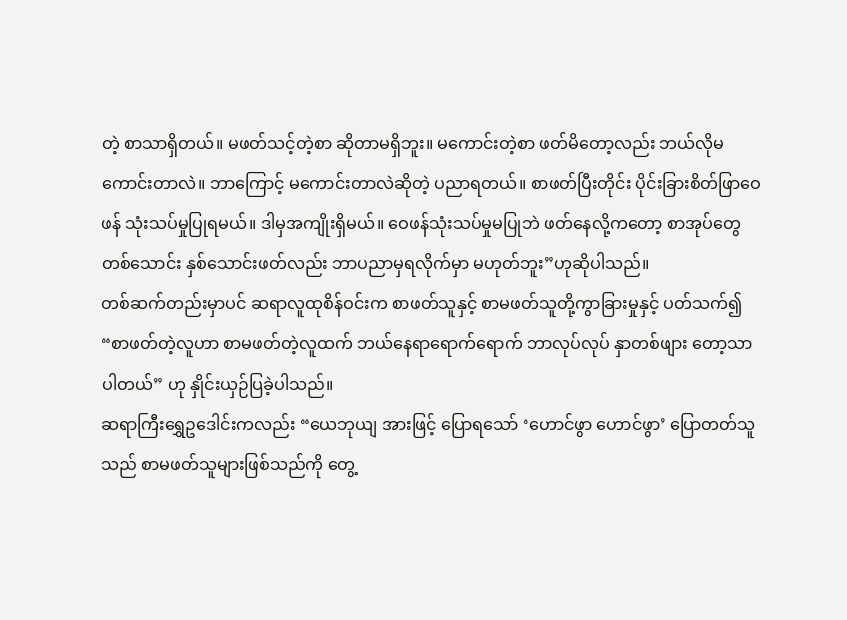တဲ့ စာသာရှိတယ်။ မဖတ်သင့်တဲ့စာ ဆိုတာမရှိဘူး။ မကောင်းတဲ့စာ ဖတ်မိတော့လည်း ဘယ်လိုမကောင်းတာလဲ။ ဘာကြောင့် မကောင်းတာလဲဆိုတဲ့ ပညာရတယ်။ စာဖတ်ပြီးတိုင်း ပိုင်းခြားစိတ်ဖြာဝေဖန် သုံးသပ်မှုပြုရမယ်။ ဒါမှအကျိုးရှိမယ်။ ဝေဖန်သုံးသပ်မှုမပြုဘဲ ဖတ်နေလို့ကတော့ စာအုပ်တွေတစ်သောင်း နှစ်သောင်းဖတ်လည်း ဘာပညာမှရလိုက်မှာ မဟုတ်ဘူး”ဟုဆိုပါသည်။
တစ်ဆက်တည်းမှာပင် ဆရာလူထုစိန်ဝင်းက စာဖတ်သူနှင့် စာမဖတ်သူတို့ကွာခြားမှုနှင့် ပတ်သက်၍ “စာဖတ်တဲ့လူဟာ စာမဖတ်တဲ့လူထက် ဘယ်နေရာရောက်ရောက် ဘာလုပ်လုပ် နှာတစ်ဖျား တော့သာပါတယ်” ဟု နှိုင်းယှဉ်ပြခဲ့ပါသည်။
ဆရာကြီးရွှေဥဒေါင်းကလည်း “ယေဘုယျ အားဖြင့် ပြောရသော် ‘ဟောင်ဖွာ ဟောင်ဖွာ’ ပြောတတ်သူသည် စာမဖတ်သူများဖြစ်သည်ကို တွေ့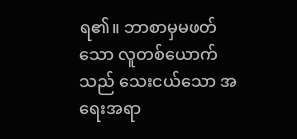ရ၏။ ဘာစာမှမဖတ်သော လူတစ်ယောက်သည် သေးငယ်သော အရေးအရာ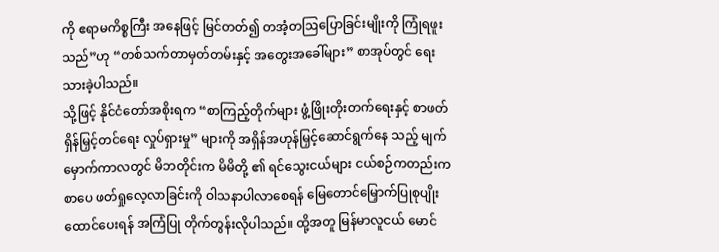ကို ဧရာမကိစ္စကြီး အနေဖြင့် မြင်တတ်၍ တအံ့တဩပြောခြင်းမျိုးကို ကြုံရဖူးသည်”ဟု “တစ်သက်တာမှတ်တမ်းနှင့် အတွေးအခေါ်များ” စာအုပ်တွင် ရေးသားခဲ့ပါသည်။
သို့ဖြင့် နိုင်ငံတော်အစိုးရက “စာကြည့်တိုက်များ ဖွံ့ဖြိုးတိုးတက်ရေးနှင့် စာဖတ်ရှိန်မြှင့်တင်ရေး လှုပ်ရှားမှု” များကို အရှိန်အဟုန်မြှင့်ဆောင်ရွက်နေ သည့် မျက်မှောက်ကာလတွင် မိဘတိုင်းက မိမိတို့ ၏ ရင်သွေးငယ်များ ငယ်စဉ်ကတည်းက စာပေ ဖတ်ရှုလေ့လာခြင်းကို ဝါသနာပါလာစေရန် မြေတောင်မြှောက်ပြုစုပျိုးထောင်ပေးရန် အကြံပြု တိုက်တွန်းလိုပါသည်။ ထို့အတူ မြန်မာလူငယ် မောင်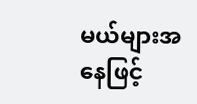မယ်များအနေဖြင့်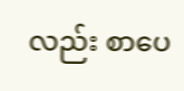လည်း စာပေ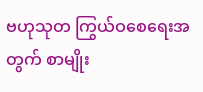ဗဟုသုတ ကြွယ်ဝစေရေးအတွက် စာမျိုး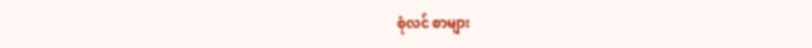စုံလင် စာများ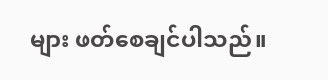များ ဖတ်စေချင်ပါသည်။